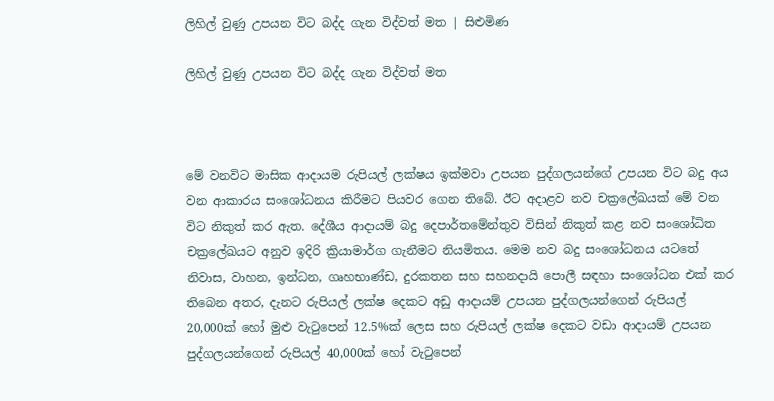ලිහිල් වුණු උපයන විට බද්ද ගැන විද්වත් මත | සිළුමිණ

ලිහිල් වුණු උපයන විට බද්ද ගැන විද්වත් මත



මේ වනවිට මාසික ආදායම රුපියල් ලක්ෂය ඉක්මවා උපයන පුද්ගලයන්ගේ උපයන විට බදු අය වන ආකාරය සංශෝධනය කිරීමට පියවර ගෙන තිබේ. ඊට අදාළව නව චක්‍රලේඛයක් මේ වන විට නිකුත් කර ඇත. දේශීය ආදායම් බදු දෙපාර්තමේන්තුව විසින් නිකුත් කළ නව සංශෝධිත චක්‍රලේඛයට අනුව ඉදිරි ක්‍රියාමාර්ග ගැනීමට නියමිතය. මෙම නව බදු සංශෝධනය යටතේ නිවාස, වාහන, ඉන්ධන, ගෘහභාණ්ඩ, දුරකතන සහ සහනදායි පොලී සඳහා සංශෝධන එක් කර තිබෙන අතර, දැනට රුපියල් ලක්ෂ දෙකට අඩු ආදායම් උපයන පුද්ගලයන්ගෙන් රුපියල් 20,000ක් හෝ මුළු වැටුපෙන් 12.5%ක් ලෙස සහ රුපියල් ලක්ෂ දෙකට වඩා ආදායම් උපයන පුද්ගලයන්ගෙන් රුපියල් 40,000ක් හෝ වැටුපෙන්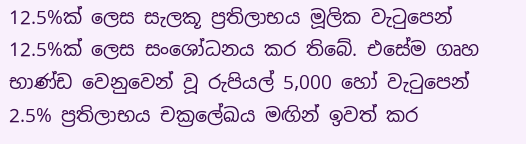12.5%ක් ලෙස සැලකූ ප්‍රතිලාභය මූලික වැටුපෙන් 12.5%ක් ලෙස සංශෝධනය කර තිබේ. එසේම ගෘහ භාණ්ඩ වෙනුවෙන් වූ රුපියල් 5,000 හෝ වැටුපෙන් 2.5% ප්‍රතිලාභය චක්‍රලේඛය මඟින් ඉවත් කර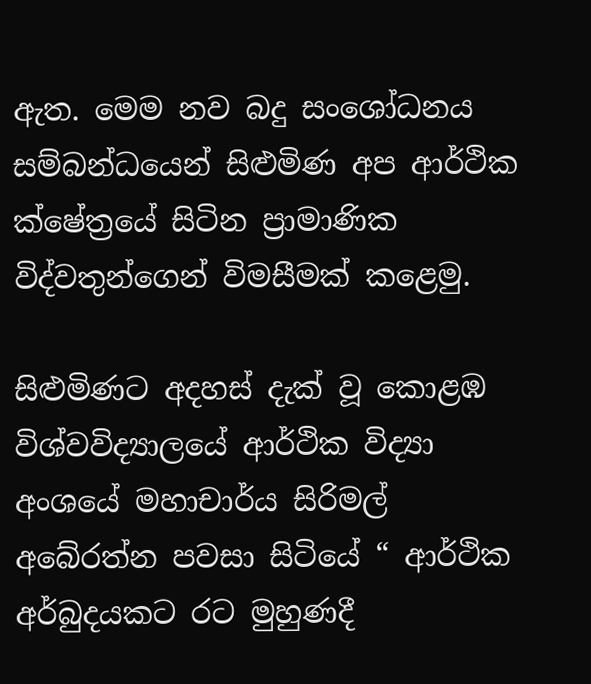ඇත. මෙම නව බදු සංශෝධනය සම්බන්ධයෙන් සිළුමිණ අප ආර්ථික ක්ෂේත්‍රයේ සිටින ප්‍රාමාණික විද්වතුන්ගෙන් විමසීමක් කළෙමු.

සිළුමිණට අදහස් දැක් වූ කොළඹ විශ්වවිද්‍යාලයේ ආර්ථික විද්‍යා අංශයේ මහාචාර්ය සිරිමල් අබේරත්න පවසා සිටියේ “ ආර්ථික අර්බුදයකට රට මුහුණදී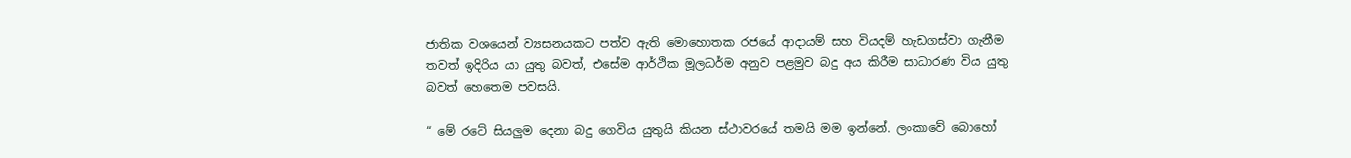ජාතික වශයෙන් ව්‍යසනයකට පත්ව ඇති මොහොතක රජයේ ආදායම් සහ වියදම් හැඩගස්වා ගැනීම තවත් ඉදිරිය යා යුතු බවත්, එසේම ආර්ථික මූලධර්ම අනුව පළමුව බදු අය කිරීම සාධාරණ විය යුතු බවත් හෙතෙම පවසයි.

“ මේ රටේ සියලුම දෙනා බදු ගෙවිය යුතුයි කියන ස්ථාවරයේ තමයි මම ඉන්නේ. ලංකාවේ බොහෝ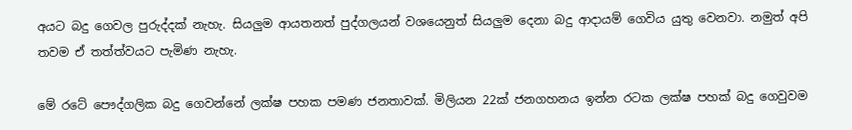අයට බදු ගෙවල පුරුද්දක් නැහැ. සියලුම ආයතනත් පුද්ගලයන් වශයෙනුත් සියලුම දෙනා බදු ආදායම් ගෙවිය යුතු වෙනවා. නමුත් අපි තවම ඒ තත්ත්වයට පැමිණ නැහැ.

මේ රටේ පෞද්ගලික බදු ගෙවන්නේ ලක්ෂ පහක පමණ ජනතාවක්. මිලියන 22ක් ජනගහනය ඉන්න රටක ලක්ෂ පහක් බදු ගෙවුවම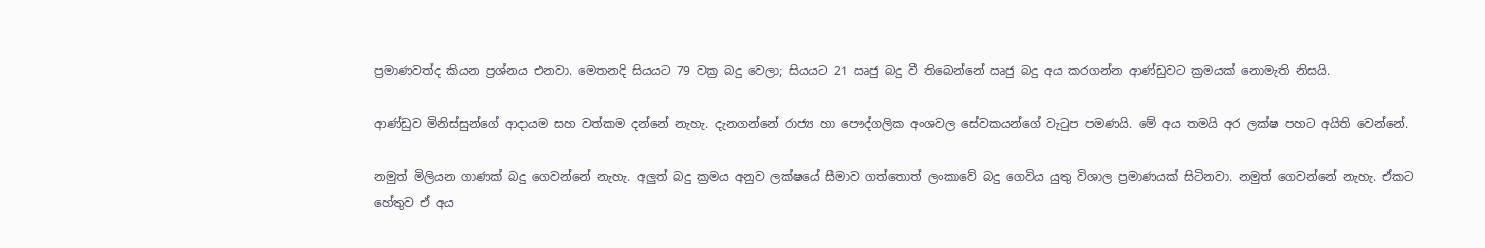ප්‍රමාණවත්ද කියන ප්‍රශ්නය එනවා. මෙතනදි සියයට 79 වක්‍ර බදු වෙලා; සියයට 21 ඍජු බදු වී තිබෙන්නේ ඍජු බදු අය කරගන්න ආණ්ඩුවට ක්‍රමයක් නොමැති නිසයි.

ආණ්ඩුව මිනිස්සුන්ගේ ආදායම සහ වත්කම දන්නේ නැහැ. දැනගන්නේ රාජ්‍ය හා පෞද්ගලික අංශවල සේවකයන්ගේ වැටුප පමණයි. මේ අය තමයි අර ලක්ෂ පහට අයිති වෙන්නේ.

නමුත් මිලියන ගාණක් බදු ගෙවන්නේ නැහැ. අලුත් බදු ක්‍රමය අනුව ලක්ෂයේ සීමාව ගත්තොත් ලංකාවේ බදු ගෙවිය යුතු විශාල ප්‍රමාණයක් සිටිනවා. නමුත් ගෙවන්නේ නැහැ. ඒකට හේතුව ඒ අය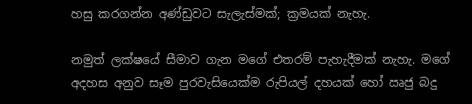හසු කරගන්න අණ්ඩුවට සැලැස්මක්; ක්‍රමයක් නැහැ.

නමුත් ලක්ෂයේ සීමාව ගැන මගේ එතරම් පැහැදීමක් නැහැ. මගේ අදහස අනුව සෑම පුරවැසියෙක්ම රුපියල් දහයක් හෝ ඍජු බදු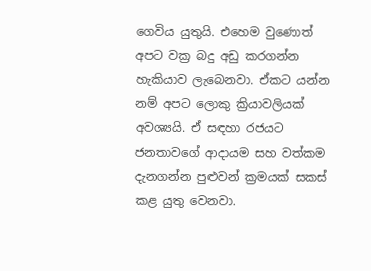ගෙවිය යුතුයි. එහෙම වුණොත් අපට වක්‍ර බදු අඩු කරගන්න හැකියාව ලැබෙනවා. ඒකට යන්න නම් අපට ලොකු ක්‍රියාවලියක් අවශ්‍යයි. ඒ සඳහා රජයට ජනතාවගේ ආදායම සහ වත්කම දැනගන්න පුළුවන් ක්‍රමයක් සකස් කළ යුතු වෙනවා.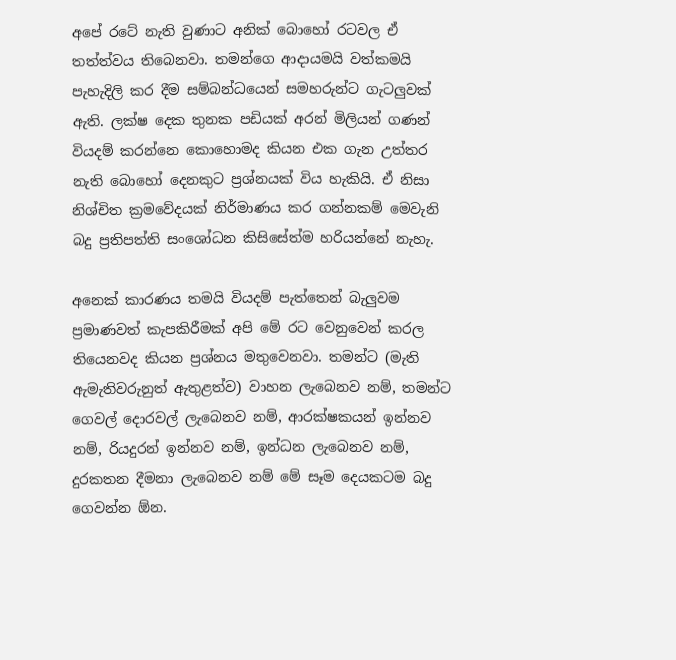අපේ රටේ නැති වුණාට අනික් බොහෝ රටවල ඒ තත්ත්වය තිබෙනවා. තමන්ගෙ ආදායමයි වත්කමයි පැහැදිලි කර දීම සම්බන්ධයෙන් සමහරුන්ට ගැටලුවක් ඇති. ලක්ෂ දෙක තුනක පඩියක් අරන් මිලියන් ගණන් වියදම් කරන්නෙ කොහොමද කියන එක ගැන උත්තර නැති බොහෝ දෙනකුට ප්‍රශ්නයක් විය හැකියි. ඒ නිසා නිශ්චිත ක්‍රමවේදයක් නිර්මාණය කර ගන්නකම් මෙවැනි බදු ප්‍රතිපත්ති සංශෝධන කිසිසේත්ම හරියන්නේ නැහැ.

අනෙක් කාරණය තමයි වියදම් පැත්තෙන් බැලුවම ප්‍රමාණවත් කැපකිරීමක් අපි මේ රට වෙනුවෙන් කරල තියෙනවද කියන ප්‍රශ්නය මතුවෙනවා. තමන්ට (මැති ඇමැතිවරුනුත් ඇතුළත්ව) වාහන ලැබෙනව නම්, තමන්ට ගෙවල් දොරවල් ලැබෙනව නම්, ආරක්ෂකයන් ඉන්නව නම්, රියදුරන් ඉන්නව නම්, ඉන්ධන ලැබෙනව නම්, දුරකතන දීමනා ලැබෙනව නම් මේ සෑම දෙයකටම බදු ගෙවන්න ඕන.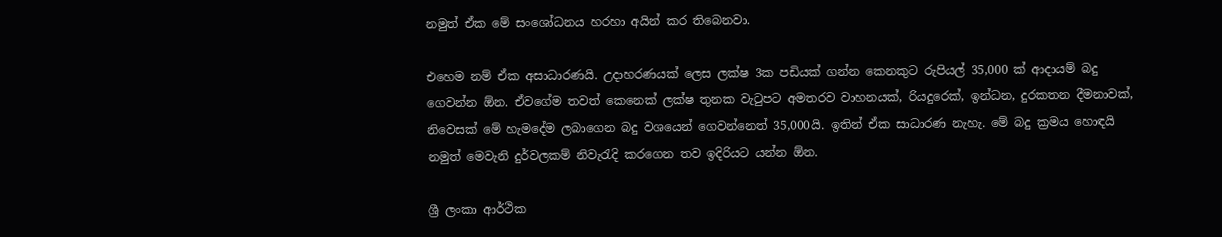නමුත් ඒක මේ සංශෝධනය හරහා අයින් කර තිබෙනවා.

එහෙම නම් ඒක අසාධාරණයි. උදාහරණයක් ලෙස ලක්ෂ 3ක පඩියක් ගන්න කෙනකුට රුපියල් 35,000 ක් ආදායම් බදු ගෙවන්න ඕන. ඒවගේම තවත් කෙනෙක් ලක්ෂ තුනක වැටුපට අමතරව වාහනයක්, රියදුරෙක්, ඉන්ධන, දුරකතන දීමනාවක්, නිවෙසක් මේ හැමදේම ලබාගෙන බදු වශයෙන් ගෙවන්නෙත් 35,000යි. ඉතින් ඒක සාධාරණ නැහැ. මේ බදු ක්‍රමය හොඳයි නමුත් මෙවැනි දුර්වලකම් නිවැරැදි කරගෙන තව ඉදිරියට යන්න ඕන.

ශ්‍රී ලංකා ආර්ථික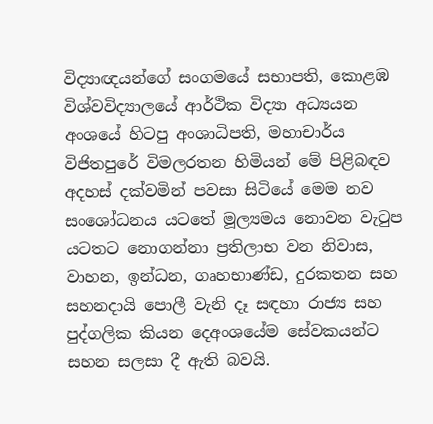විද්‍යාඥයන්ගේ සංගමයේ සභාපති, කොළඹ විශ්වවිද්‍යාලයේ ආර්ථික විද්‍යා අධ්‍යයන අංශයේ හිටපු අංශාධිපති, මහාචාර්ය විජිතපුරේ විමලරතන හිමියන් මේ පිළිබඳව අදහස් දක්වමින් පවසා සිටියේ මෙම නව සංශෝධනය යටතේ මූල්‍යමය නොවන වැටුප යටතට නොගන්නා ප්‍රතිලාභ වන නිවාස, වාහන, ඉන්ධන, ගෘහභාණ්ඩ, දුරකතන සහ සහනදායි පොලී වැනි දෑ සඳහා රාජ්‍ය සහ පුද්ගලික කියන දෙඅංශයේම සේවකයන්ට සහන සලසා දී ඇති බවයි.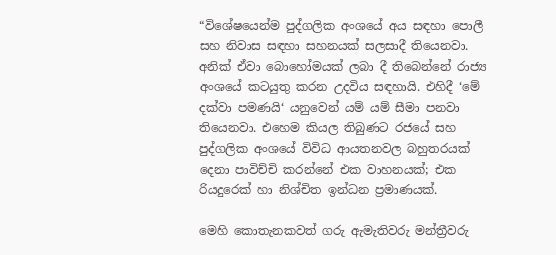“විශේෂයෙන්ම පුද්ගලික අංශයේ අය සඳහා පොලී සහ නිවාස සඳහා සහනයක් සලසාදී තියෙනවා. අනික් ඒවා බොහෝමයක් ලබා දී තිබෙන්නේ රාජ්‍ය අංශයේ කටයුතු කරන උදවිය සඳහායි. එහිදී ‘මේ දක්වා පමණයි‘ යනුවෙන් යම් යම් සීමා පනවා තියෙනවා. එහෙම කියල තිබුණට රජයේ සහ පුද්ගලික අංශයේ විවිධ ආයතනවල බහුතරයක් දෙනා පාවිච්චි කරන්නේ එක වාහනයක්; එක රියදුරෙක් හා නිශ්චිත ඉන්ධන ප්‍රමාණයක්.

මෙහි කොතැනකවත් ගරු ඇමැතිවරු මන්ත්‍රීවරු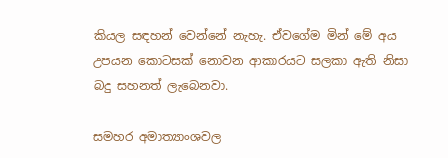කියල සඳහන් වෙන්නේ නැහැ. ඒවගේම මින් මේ අය උපයන කොටසක් නොවන ආකාරයට සලකා ඇති නිසා බදු සහනත් ලැබෙනවා.

සමහර අමාත්‍යාංශවල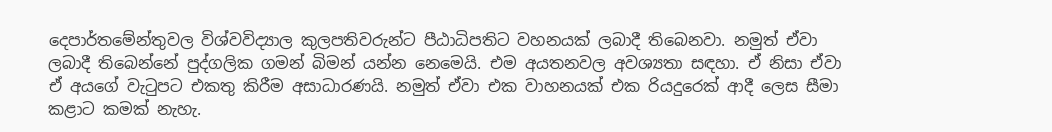දෙපාර්තමේන්තුවල විශ්වවිද්‍යාල කුලපතිවරුන්ට පීඨාධිපතිට වහනයක් ලබාදී තිබෙනවා. නමුත් ඒවා ලබාදී තිබෙන්නේ පුද්ගලික ගමන් බිමන් යන්න නෙමෙයි. එම අයතනවල අවශ්‍යතා සඳහා. ඒ නිසා ඒවා ඒ අයගේ වැටුපට එකතු කිරීම අසාධාරණයි. නමුත් ඒවා එක වාහනයක් එක රියදුරෙක් ආදී ලෙස සීමා කළාට කමක් නැහැ.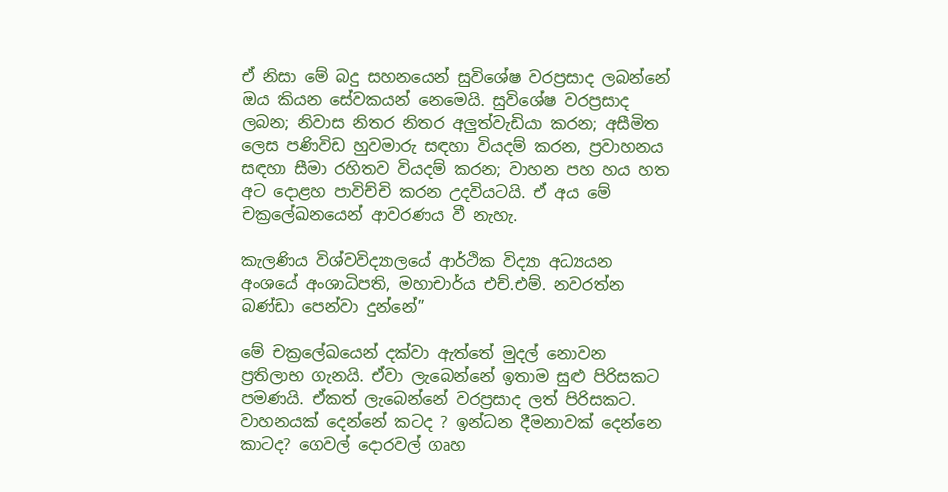ඒ නිසා මේ බදු සහනයෙන් සුවිශේෂ වරප්‍රසාද ලබන්නේ ඔය කියන සේවකයන් නෙමෙයි. සුවිශේෂ වරප්‍රසාද ලබන; නිවාස නිතර නිතර අලුත්වැඩියා කරන; අසීමිත ලෙස පණිවිඩ හුවමාරු සඳහා වියදම් කරන, ප්‍රවාහනය සඳහා සීමා රහිතව වියදම් කරන; වාහන පහ හය හත අට දොළහ පාවිච්චි කරන උදවියටයි. ඒ අය මේ චක්‍රලේඛනයෙන් ආවරණය වී නැහැ.

කැලණිය විශ්වවිද්‍යාලයේ ආර්ථික විද්‍යා අධ්‍යයන අංශයේ අංශාධිපති, මහාචාර්ය එච්.එම්. නවරත්න බණ්ඩා පෙන්වා දුන්නේ”

මේ චක්‍රලේඛයෙන් දක්වා ඇත්තේ මුදල් නොවන ප්‍රතිලාභ ගැනයි. ඒවා ලැබෙන්නේ ඉතාම සුළු පිරිසකට පමණයි. ඒකත් ලැබෙන්නේ වරප්‍රසාද ලත් පිරිසකට. වාහනයක් දෙන්නේ කටද ? ඉන්ධන දීමනාවක් දෙන්නෙ කාටද? ගෙවල් දොරවල් ගෘහ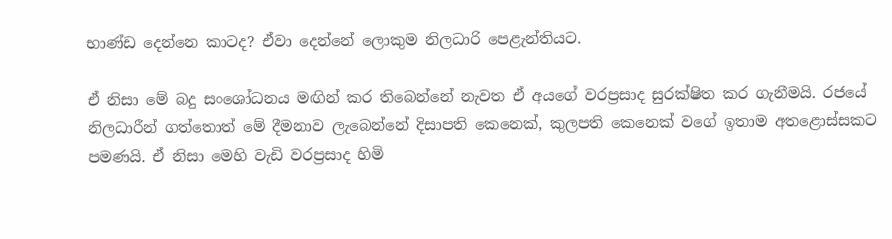භාණ්ඩ දෙන්නෙ කාටද? ඒවා දෙන්නේ ලොකුම නිලධාරි පෙළැන්තියට.

ඒ නිසා මේ බදු සංශෝධනය මඟින් කර තිබෙන්නේ නැවත ඒ අයගේ වරප්‍රසාද සුරක්ෂිත කර ගැනීමයි. රජයේ නිලධාරීන් ගත්තොත් මේ දීමනාව ලැබෙන්නේ දිසාපති කෙනෙක්, කුලපති කෙනෙක් වගේ ඉතාම අතළොස්සකට පමණයි. ඒ නිසා මෙහි වැඩි වරප්‍රසාද හිමි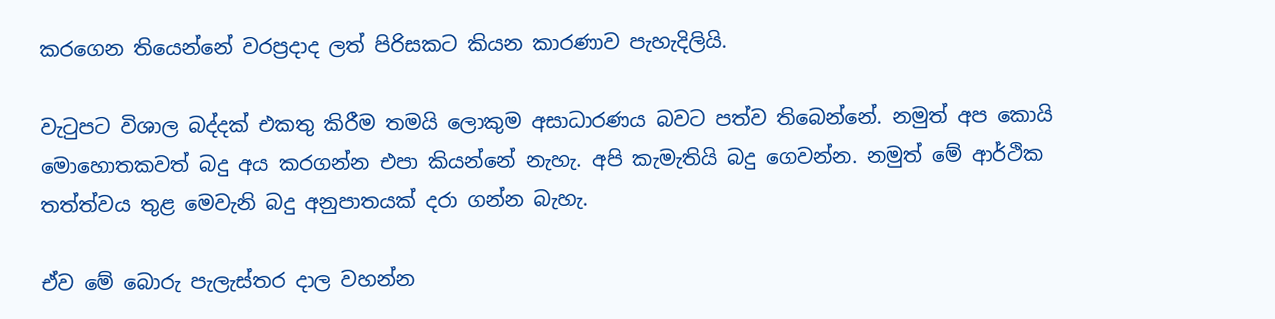කරගෙන තියෙන්නේ වරප්‍රදාද ලත් පිරිසකට කියන කාරණාව පැහැදිලියි.

වැටුපට විශාල බද්දක් එකතු කිරීම තමයි ලොකුම අසාධාරණය බවට පත්ව තිබෙන්නේ. නමුත් අප කොයි මොහොතකවත් බදු අය කරගන්න එපා කියන්නේ නැහැ. අපි කැමැතියි බදු ගෙවන්න. නමුත් මේ ආර්ථික තත්ත්වය තුළ මෙවැනි බදු අනුපාතයක් දරා ගන්න බැහැ.

ඒව මේ බොරු පැලැස්තර දාල වහන්න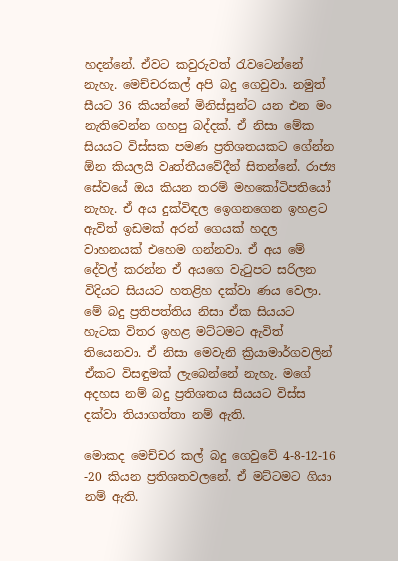හදන්නේ. ඒවට කවුරුවත් රැවටෙන්නේ නැහැ. මෙච්චරකල් අපි බදු ගෙවුවා. නමුත් සීයට 36 කියන්නේ මිනිස්සුන්ට යන එන මං නැතිවෙන්න ගහපු බද්දක්. ඒ නිසා මේක සියයට විස්සක පමණ ප්‍රතිශතයකට ගේන්න ඕන කියලයි වෘත්තීයවේදීන් සිතන්නේ. රාජ්‍ය සේවයේ ඔය කියන තරම් මහකෝටිපතියෝ නැහැ. ඒ අය දුක්විඳල ඉ‍ෙගනගෙන ඉහළට ඇවිත් ඉඩමක් අරන් ගෙයක් හදල වාහනයක් එහෙම ගන්නවා. ඒ අය මේ දේවල් කරන්න ඒ අයගෙ වැටුපට සරිලන විදියට සියයට හතළිහ දක්වා ණය වෙලා. මේ බදු ප්‍රතිපත්තිය නිසා ඒක සියයට හැටක විතර ඉහළ මට්ටමට ඇවිත් තියෙනවා. ඒ නිසා මෙවැනි ක්‍රියාමාර්ගවලින් ඒකට විසඳුමක් ලැබෙන්නේ නැහැ. මගේ අදහස නම් බදු ප්‍රතිශතය සියයට විස්ස දක්වා තියාගත්තා නම් ඇති.

මොකද මෙච්චර කල් බදු ගෙවුවේ 4-8-12-16 -20 කියන ප්‍රතිශතවලනේ. ඒ මට්ටමට ගියා නම් ඇති.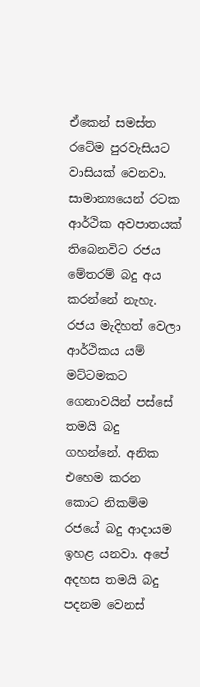ඒකෙන් සමස්ත රටේම පුරවැසියට වාසියක් වෙනවා. සාමාන්‍යයෙන් රටක ආර්ථික අවපාතයක් තිබෙනවිට රජය මේතරම් බදු අය කරන්නේ නැහැ. රජය මැදිහත් වෙලා ආර්ථිකය යම් මට්ටමකට ගෙනාවයින් පස්සේ තමයි බදු ගහන්නේ. අනික එහෙම කරන කොට නිකම්ම රජයේ බදු ආදායම ඉහළ යනවා. අපේ අදහස තමයි බදු පදනම වෙනස්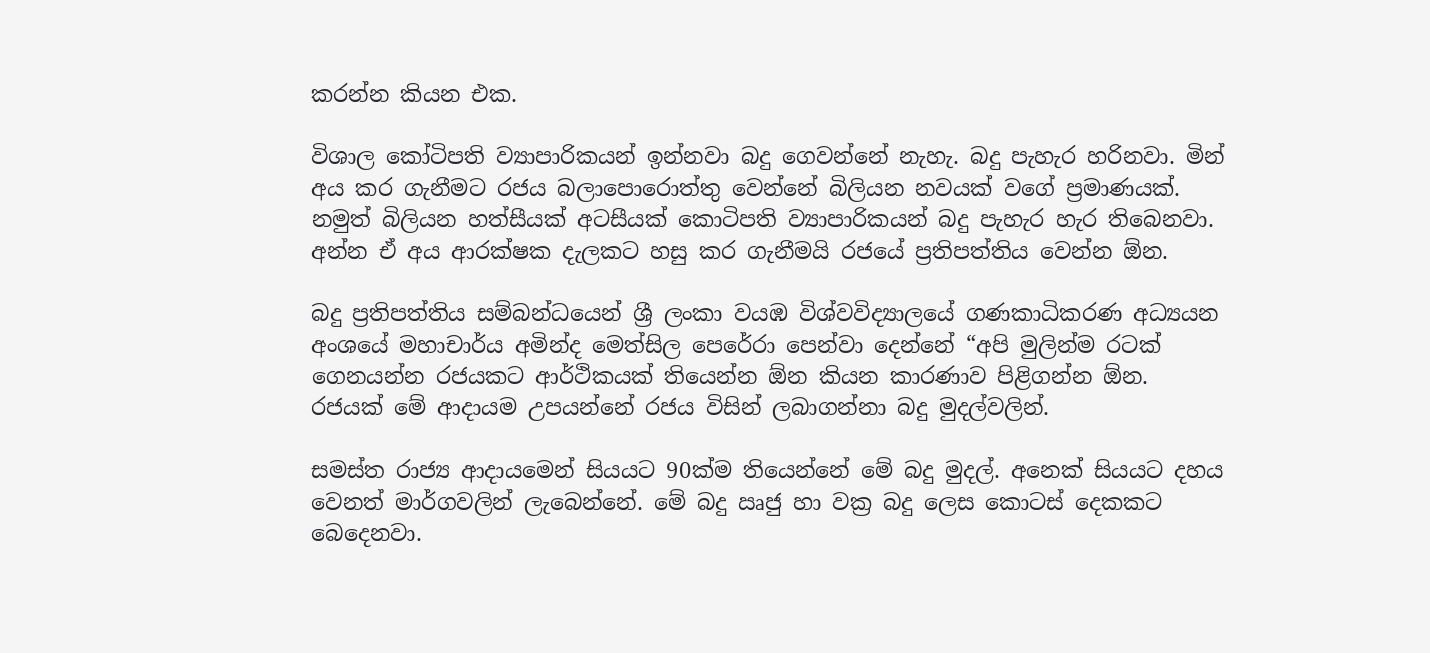කරන්න කියන එක.

විශාල කෝටිපති ව්‍යාපාරිකයන් ඉන්නවා බදු ගෙවන්නේ නැහැ. බදු පැහැර හරිනවා. මින් අය කර ගැනීමට රජය බලාපොරොත්තු වෙන්නේ බිලියන නවයක් වගේ ප්‍රමාණයක්. නමුත් බිලියන හත්සීයක් අටසීයක් කොටිපති ව්‍යාපාරිකයන් බදු පැහැර හැර තිබෙනවා. අන්න ඒ අය ආරක්ෂක දැලකට හසු කර ගැනීමයි රජයේ ප්‍රතිපත්තිය වෙන්න ඕන.

බදු ප්‍රතිපත්තිය සම්බන්ධයෙන් ශ්‍රී ලංකා වයඹ විශ්වවිද්‍යාලයේ ගණකාධිකරණ අධ්‍යයන අංශයේ මහාචාර්ය අමින්ද මෙත්සිල පෙරේරා පෙන්වා දෙන්නේ “අපි මුලින්ම රටක් ගෙනයන්න රජයකට ආර්ථිකයක් තියෙන්න ඕන කියන කාරණාව පිළිගන්න ඕන. රජයක් මේ ආදායම උපයන්නේ රජය විසින් ලබාගන්නා බදු මුදල්වලින්.

සමස්ත රාජ්‍ය ආදායමෙන් සියයට 90ක්ම තියෙන්නේ මේ බදු මුදල්. අනෙක් සියයට දහය වෙනත් මාර්ගවලින් ලැබෙන්නේ. මේ බදු ඍජු හා වක්‍ර බදු ලෙස කොටස් දෙකකට බෙදෙනවා.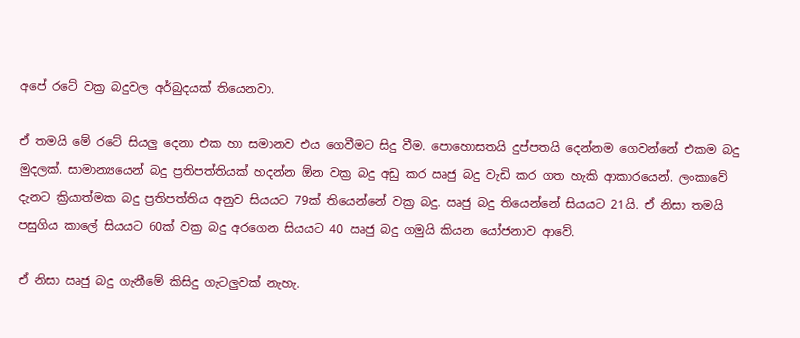අපේ රටේ වක්‍ර බදුවල අර්බුදයක් තියෙනවා.

ඒ තමයි මේ රටේ සියලු දෙනා එක හා සමානව එය ගෙවීමට සිදු වීම. පොහොසතයි දුප්පතයි දෙන්නම ගෙවන්නේ එකම බදු මුදලක්. සාමාන්‍යයෙන් බදු ප්‍රතිපත්තියක් හදන්න ඕන වක්‍ර බදු අඩු කර ඍජු බදු වැඩි කර ගත හැකි ආකාරයෙන්. ලංකාවේ දැනට ක්‍රියාත්මක බදු ප්‍රතිපත්තිය අනුව සියයට 79ක් තියෙන්නේ වක්‍ර බදු. ඍජු බදු තියෙන්නේ සියයට 21යි. ඒ නිසා තමයි පසුගිය කාලේ සියයට 60ක් වක්‍ර බදු අරගෙන සියයට 40 ඍජු බදු ගමුයි කියන යෝජනාව ආවේ.

ඒ නිසා ඍජු බදු ගැනීමේ කිසිදු ගැටලුවක් නැහැ.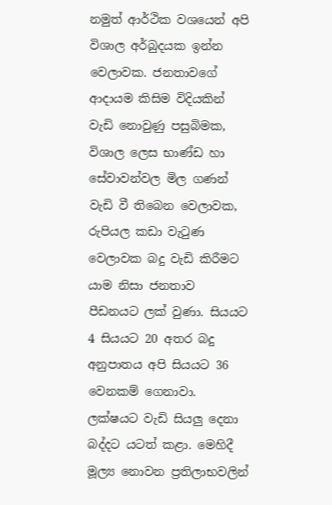නමුත් ආර්ථික වශයෙන් අපි විශාල අර්බුදයක ඉන්න වෙලාවක. ජනතාවගේ ආදායම කිසිම විදියකින් වැඩි නොවුණු පසුබිමක, විශාල ලෙස භාණ්ඩ හා සේවාවන්වල මිල ගණන් වැඩි වී තිබෙන වෙලාවක, රුපියල කඩා වැටුණ වෙලාවක බදු වැඩි කිරීමට යාම නිසා ජනතාව පීඩනයට ලක් වුණා. සියයට 4 සියයට 20 අතර බදු අනුපාතය අපි සියයට 36 වෙනකම් ගෙනාවා. ලක්ෂයට වැඩි සියලු දෙනා බද්දට යටත් කළා. මෙහිදී මූල්‍ය නොවන ප්‍රතිලාභවලින්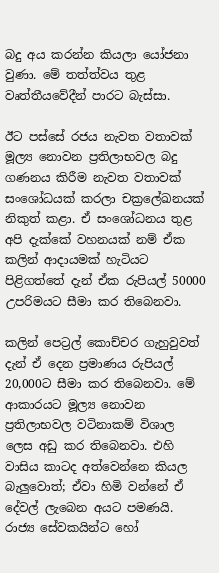බදු අය කරන්න කියලා යෝජනා වුණා. මේ තත්ත්වය තුළ වෘත්තීයවේදීන් පාරට බැස්සා.

ඊට පස්සේ රජය නැවත වතාවක් මූල්‍ය නොවන ප්‍රතිලාභවල බදු ගණනය කිරීම නැවත වතාවක් සංශෝධයක් කරලා චක්‍රලේඛනයක් නිකුත් කළා. ඒ සං‍ශෝධනය තුළ අපි දැක්කේ වහනයක් නම් ඒක කලින් ආදායමක් හැටියට පිළිගත්තේ දැන් ඒක රුපියල් 50000 උපරිමයට සීමා කර තිබෙනවා.

කලින් පෙට්‍රල් කොච්චර ගැහුවුවත් දැන් ඒ දෙන ප්‍රමාණය රුපියල් 20,000ට සීමා කර තිබෙනවා. මේ ආකාරයට මූල්‍ය නොවන ප්‍රතිලාභවල වටිනාකම් විශාල ලෙස අඩු කර තිබෙනවා. එහි වාසිය කාටද අත්වෙන්නෙ කියල බැලුවොත්; ඒවා හිමි වන්නේ ඒ දේවල් ලැබෙන අයට පමණයි. රාජ්‍ය සේවකයින්ට හෝ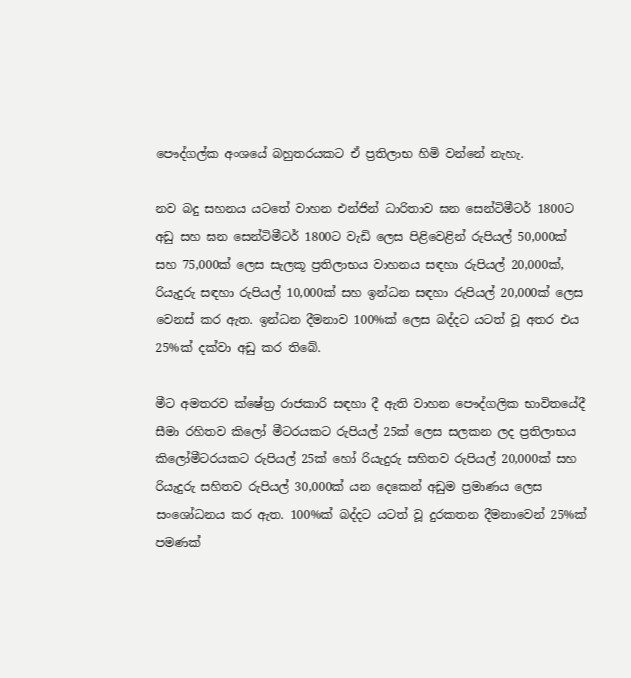පෞද්ගල්ක අංශයේ බහුතරයකට ඒ ප්‍රතිලාභ හිමි වන්නේ නැහැ.

නව බදු සහනය යටතේ වාහන එන්ජින් ධාරිතාව ඝන සෙන්ටිමීටර් 1800ට අඩු සහ ඝන සෙන්ටිමීටර් 1800ට වැඩි ලෙස පිළිවෙළින් රුපියල් 50,000ක් සහ 75,000ක් ලෙස සැලකූ ප්‍රතිලාභය වාහනය සඳහා රුපියල් 20,000ක්, රියැදුරු සඳහා රුපියල් 10,000ක් සහ ඉන්ධන සඳහා රුපියල් 20,000ක් ලෙස වෙනස් කර ඇත. ඉන්ධන දීමනාව 100%ක් ලෙස බද්දට යටත් වූ අතර එය 25%ක් දක්වා අඩු කර තිබේ.

මීට අමතරව ක්ෂේත්‍ර රාජකාරි සඳහා දී ඇති වාහන පෞද්ගලික භාවිතයේදී සීමා රහිතව කිලෝ මීටරයකට රුපියල් 25ක් ලෙස සලකන ලද ප්‍රතිලාභය කිලෝමීටරයකට රුපියල් 25ක් හෝ රියැදුරු සහිතව රුපියල් 20,000ක් සහ රියැදුරු සහිතව රුපියල් 30,000ක් යන දෙකෙන් අඩුම ප්‍රමාණය ලෙස සංශෝධනය කර ඇත. 100%ක් බද්දට යටත් වූ දුරකතන දීමනාවෙන් 25%ක් පමණක්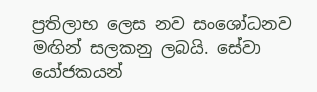ප්‍රතිලාභ ලෙස නව සංශෝධනව මඟින් සලකනු ලබයි. සේවා යෝජකයන්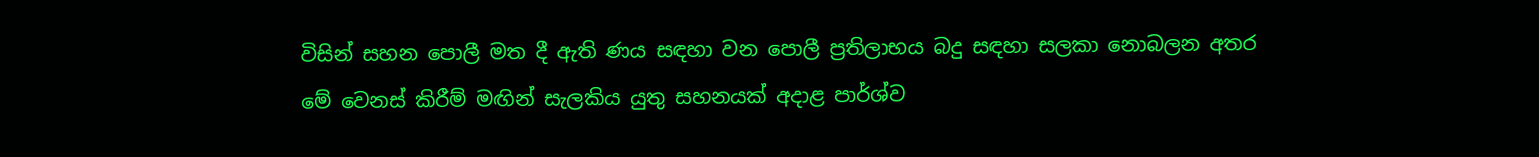විසින් සහන පොලී මත දී ඇති ණය සඳහා වන පොලී ප්‍රතිලාභය බදු සඳහා සලකා නොබලන අතර මේ වෙනස් කිරීම් මඟින් සැලකිය යුතු සහනයක් අදාළ පාර්ශ්ව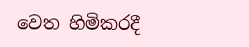වෙත හිමිකරදී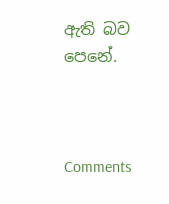ඇති බව පෙනේ.



Comments